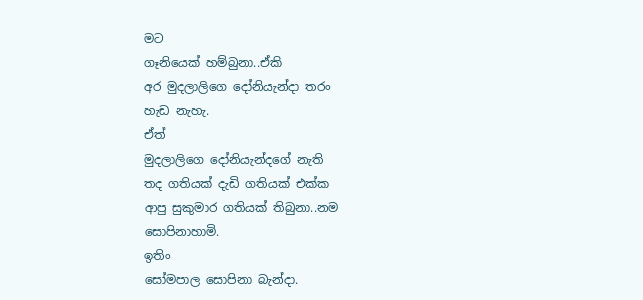මට
ගෑනියෙක් හම්බුනා..ඒකි
අර මුදලාලිගෙ දෝනියැන්දා තරං
හැඩ නැහැ.
ඒත්
මුදලාලිගෙ දෝනියැන්දගේ නැති
තද ගතියක් දැඩි ගතියක් එක්ක
ආපු සුකුමාර ගතියක් තිබුනා..නම
සොපිනාහාමි.
ඉතිං
සෝමපාල සොපිනා බැන්දා.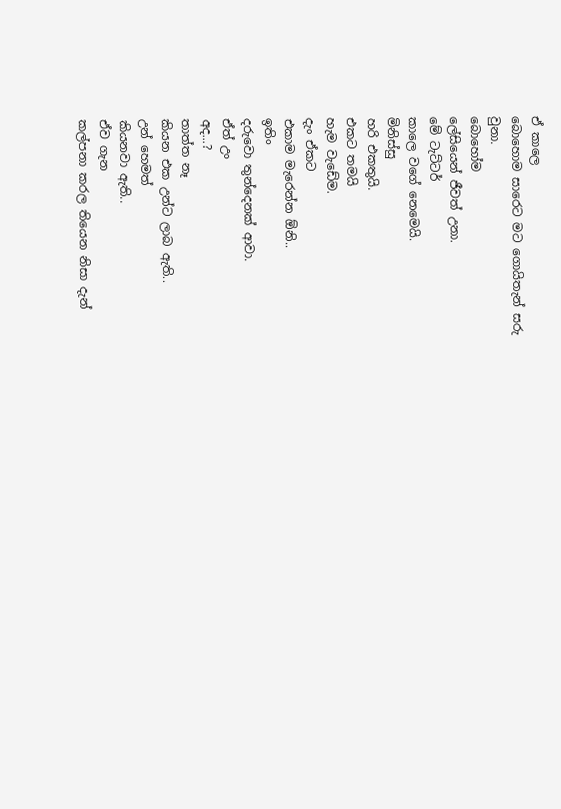ඒ කාලෙ
බොහොම සාරෙට මට ගොයිතැන් සරු
වුනා.
බොහෝම
ලේසියෙන් ජීවත් උනා.
මේ ටැට්ටර්
කාලෙ වගේ නෙමෙයි.
මිනිස්සු
හරි එකතුයි.
එකට තමයි
හැම වැඩේම.
දැං ඒකට
එකාම මැරෙන්න ඕනි..
ඉතිං
දරුවො තුන්දෙනක් ආවා.
ඒත් උං
අද...?
තාත්ත නෑ
කියන එක උන්ට ලාබ ඇති..
උන් හෙමත්
කියනවා ඇති..
ඒව ගැන
කල්පනා කරල තියෙන නිසා දැන්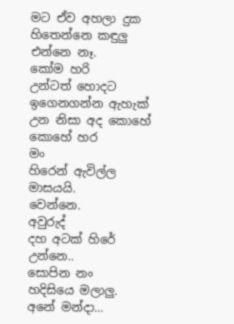මට ඒව අහලා දුක හිතෙන්නෙ කඳුලු
එන්නෙ නෑ.
කෝම හරි
උන්ටත් හොදට ඉගෙනගන්න ඇහැක්
උන නිසා අද කොහේ කොහේ හර
මං
හිරෙන් ඇවිල්ල මාසයයි.
වෙන්නෙ.
අවුරුද්
දහ අටක් හිරේ උන්නෙ..
සොපින නං
හදිසියෙ මලාලු.
අනේ මන්දා...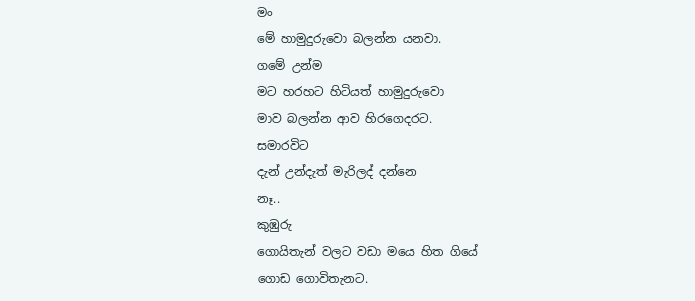මං
මේ හාමුදුරුවො බලන්න යනවා.
ගමේ උන්ම
මට හරහට හිටියත් හාමුදුරුවො
මාව බලන්න ආව හිරගෙදරට.
සමාරවිට
දැන් උන්දැත් මැරිලද් දන්නෙ
නෑ..
කුඹුරු
ගොයිතැන් වලට වඩා මයෙ හිත ගියේ
ගොඩ ගොවිතැනට.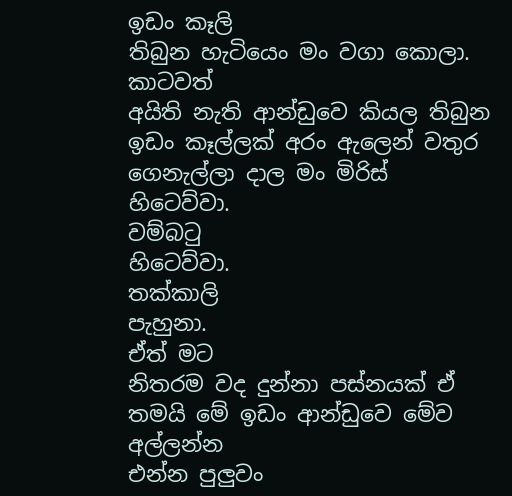ඉඩං කෑලි
තිබුන හැටියෙං මං වගා කොලා.
කාටවත්
අයිති නැති ආන්ඩුවෙ කියල තිබුන
ඉඩං කෑල්ලක් අරං ඇලෙන් වතුර
ගෙනැල්ලා දාල මං මිරිස්
හිටෙව්වා.
වම්බටු
හිටෙව්වා.
තක්කාලි
පැහුනා.
ඒත් මට
නිතරම වද දුන්නා පස්නයක් ඒ
තමයි මේ ඉඩං ආන්ඩුවෙ මේව අල්ලන්න
එන්න පුලුවං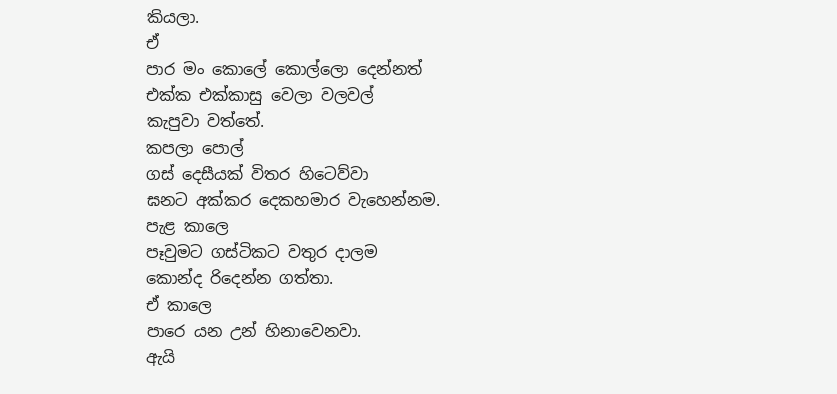කියලා.
ඒ
පාර මං කොලේ කොල්ලො දෙන්නත්
එක්ක එක්කාසු වෙලා වලවල්
කැපුවා වත්තේ.
කපලා පොල්
ගස් දෙසීයක් විතර හිටෙව්වා
ඝනට අක්කර දෙකහමාර වැහෙන්නම.
පැළ කාලෙ
පෑවුමට ගස්ටිකට වතුර දාලම
කොන්ද රිදෙන්න ගත්තා.
ඒ කාලෙ
පාරෙ යන උන් හිනාවෙනවා.
ඇයි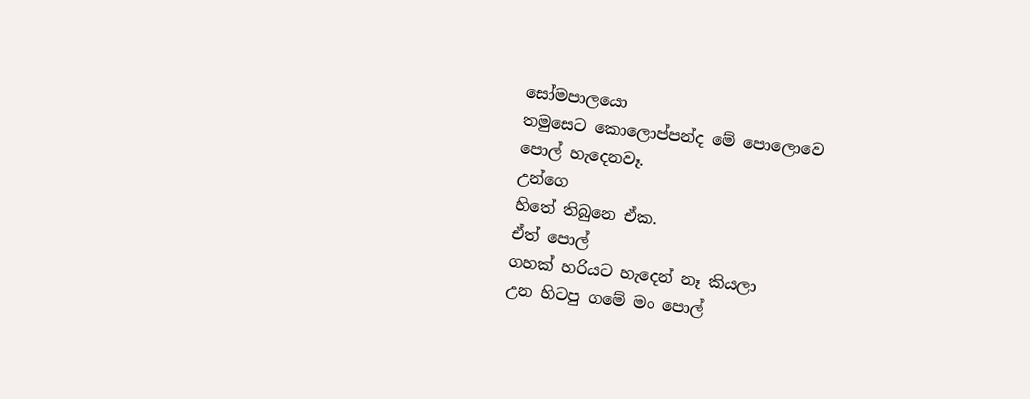සෝමපාලයො
තමුසෙට කොලොප්පන්ද මේ පොලොවෙ
පොල් හැදෙනවෑ.
උන්ගෙ
හිතේ තිබුනෙ ඒක.
ඒත් පොල්
ගහක් හරියට හැදෙන් නෑ කියලා
උන හිටපු ගමේ මං පොල්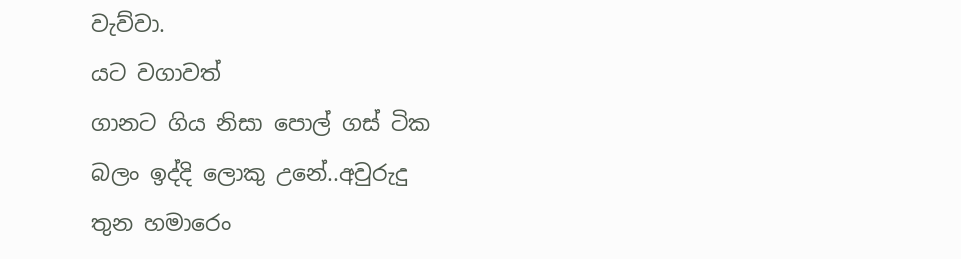වැව්වා.
යට වගාවත්
ගානට ගිය නිසා පොල් ගස් ටික
බලං ඉද්දි ලොකු උනේ..අවුරුදු
තුන හමාරෙං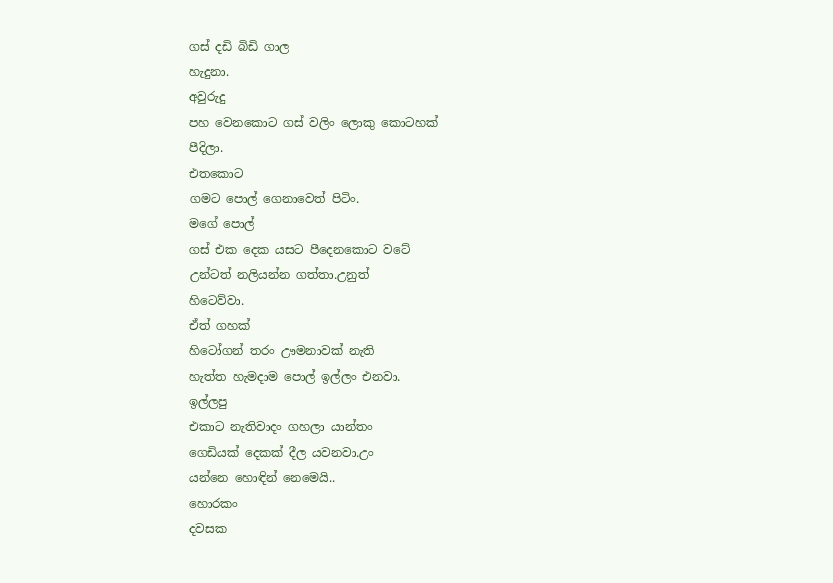ගස් දඩි බිඩි ගාල
හැදුනා.
අවුරුදු
පහ වෙනකොට ගස් වලිං ලොකු කොටහක්
පීදිලා.
එතකොට
ගමට පොල් ගෙනාවෙත් පිටිං.
මගේ පොල්
ගස් එක දෙක යසට පීදෙනකොට වටේ
උන්ටත් නලියන්න ගත්තා.උනුත්
හිටෙව්වා.
ඒත් ගහක්
හිටෝගන් තරං ඌමනාවක් නැති
හැත්ත හැමදාම පොල් ඉල්ලං එනවා.
ඉල්ලපු
එකාට නැතිවාදං ගහලා යාන්තං
ගෙඩියක් දෙකක් දීල යවනවා.උං
යන්නෙ හොඳින් නෙමෙයි..
හොරකං
දවසක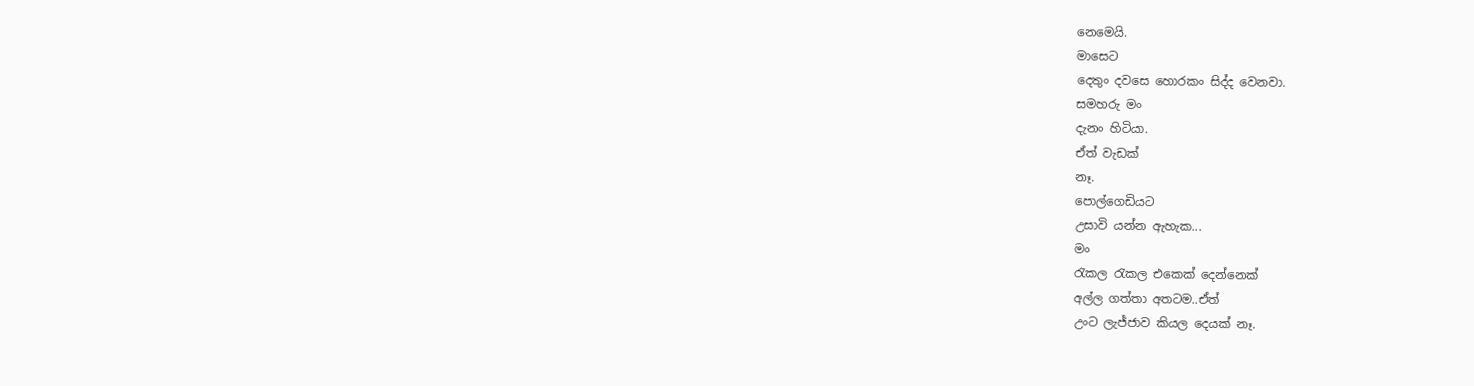නෙමෙයි.
මාසෙට
දෙතුං දවසෙ හොරකං සිද්ද වෙනවා.
සමහරු මං
දැනං හිටියා.
ඒත් වැඩක්
නෑ.
පොල්ගෙඩියට
උසාවි යන්න ඇහැක...
මං
රැකල රැකල එකෙක් දෙන්නෙක්
අල්ල ගත්තා අතටම..ඒත්
උංට ලැජ්ජාව කියල දෙයක් නෑ.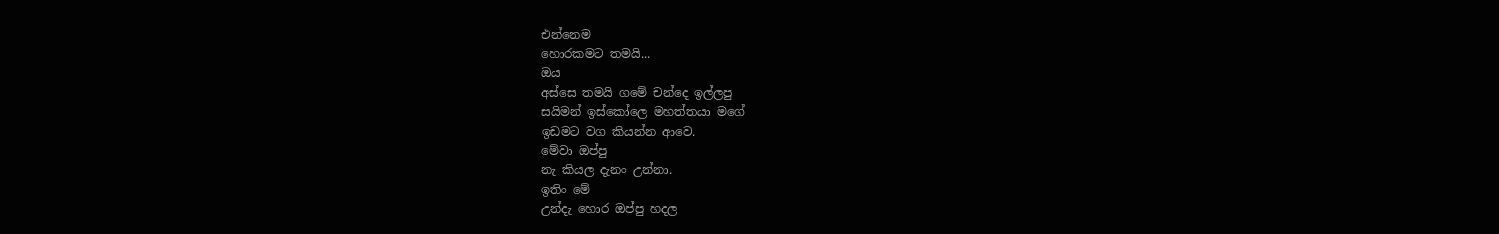එන්නෙම
හොරකමට තමයි...
ඔය
අස්සෙ තමයි ගමේ චන්දෙ ඉල්ලපු
සයිමන් ඉස්කෝලෙ මහත්තයා මගේ
ඉඩමට වග කියන්න ආවෙ.
මේවා ඔප්පු
නැ කියල දැනං උන්නා.
ඉතිං මේ
උන්දැ හොර ඔප්පු හදල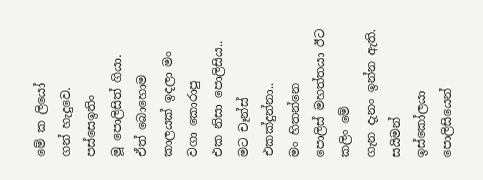මේ ක ලියෝ
ගන් හැදුවෙ.
පස්සෙඉතිං
මූ පොලිසිත් ගියා.
ඒත් බොහොම
කාලයක් ඉදලා මං වගා කොරාපු
එක නිසා පොලිසිය..
මට චෑන්ස්
එකක්දුන්නා..
මං හිතන්නෙ
පොලිස් මහත්තයා ඊට කලිං මේ
ගැන දැනං ඉන්න ඇති.
සයිමන්
ඉස්කෝලයා පොලිසියෙන්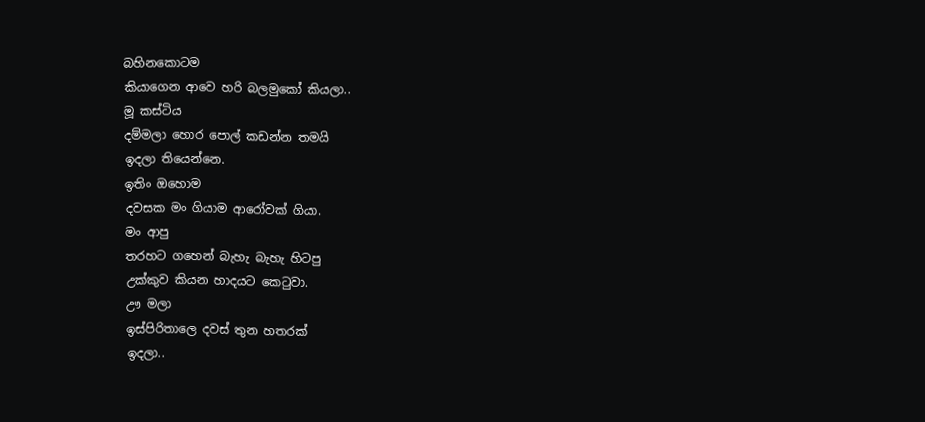බහිනකොටම
කියාගෙන ආවෙ හරි බලමුකෝ කියලා..
මූ කස්ටිය
දම්මලා හොර පොල් කඩන්න තමයි
ඉදලා තියෙන්නෙ.
ඉතිං ඔහොම
දවසක මං ගියාම ආරෝවක් ගියා.
මං ආපු
තරහට ගහෙන් බැහැ බැහැ හිටපු
උක්කුව කියන හාදයට කෙටුවා.
ඌ මලා
ඉස්පිරිතාලෙ දවස් තුන හතරක්
ඉදලා..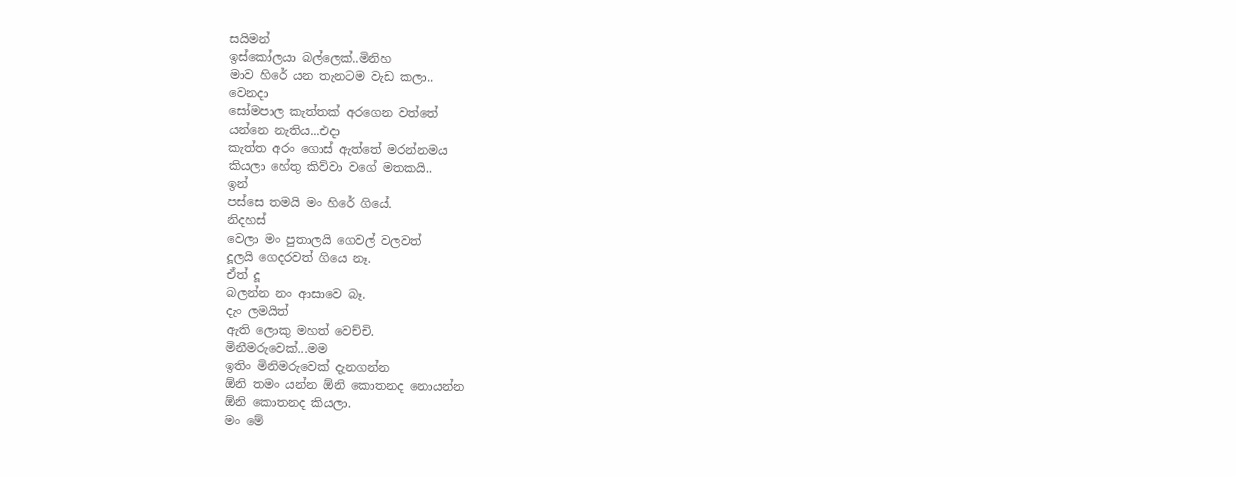සයිමන්
ඉස්කෝලයා බල්ලෙක්..මිනිහ
මාව හිරේ යන තැනටම වැඩ කලා..
වෙනදා
සෝමපාල කැත්තක් අරගෙන වත්තේ
යන්නෙ නැතිය...එදා
කැත්ත අරං ගොස් ඇත්තේ මරන්නමය
කියලා හේතු කිව්වා වගේ මතකයි..
ඉන්
පස්සෙ තමයි මං හිරේ ගියේ.
නිදහස්
වෙලා මං පුතාලයි ගෙවල් වලවත්
දූලයි ගෙදරවත් ගියෙ නෑ.
ඒත් දූ
බලන්න නං ආසාවෙ බෑ.
දැං ලමයිත්
ඇති ලොකු මහත් වෙච්චි.
මිනීමරුවෙක්...මම
ඉතිං මිනිමරුවෙක් දැනගන්න
ඕනි තමං යන්න ඕනි කොතනද නොයන්න
ඕනි කොතනද කියලා.
මං මේ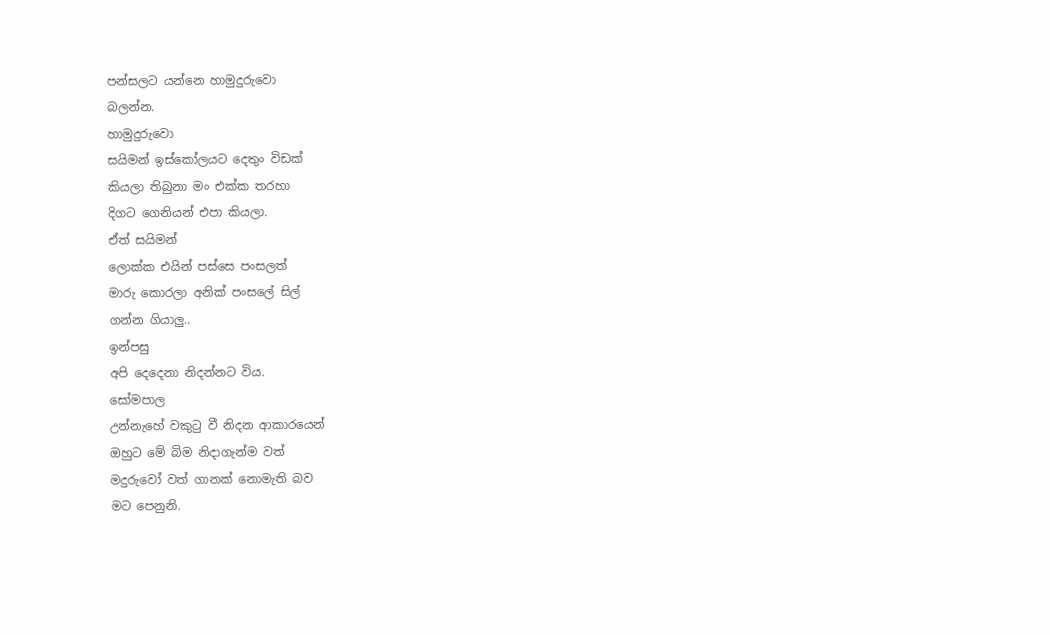පන්සලට යන්නෙ හාමුදුරුවො
බලන්න.
හාමුදුරුවො
සයිමන් ඉස්කෝලයට දෙතුං විඩක්
කියලා තිබුනා මං එක්ක තරහා
දිගට ගෙනියන් එපා කියලා.
ඒත් සයිමන්
ලොක්ක එයින් පස්සෙ පංසලත්
මාරු කොරලා අනික් පංසලේ සිල්
ගන්න ගියාලු..
ඉන්පසු
අපි දෙදෙනා නිදන්නට විය.
සෝමපාල
උන්නැහේ වකුටු වී නිදන ආකාරයෙන්
ඔහුට මේ බිම නිදාගැන්ම වත්
මදුරුවෝ වත් ගානක් නොමැති බව
මට පෙනුනි.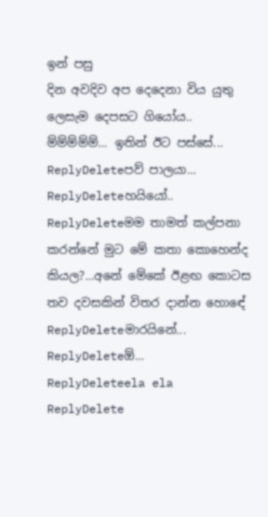ඉන් පසු
දින අවදිව අප දෙදෙනා විය යුතු
ලෙසැම දෙපසට ගියෝය..
ම්ම්ම්ම්ම්... ඉතින් ඊට පස්සේ...
ReplyDeleteපව් පාලයා...
ReplyDeleteහයියෝ..
ReplyDeleteමම තාමත් කල්පනා කරන්නේ මුට මේ කතා කොහෙන්ද කියල?...අනේ මේකේ ඊළඟ කොටස තව දවසකින් විතර දාන්න හොඳේ
ReplyDeleteමාරයිනේ...
ReplyDeleteඕ...
ReplyDeleteela ela
ReplyDelete